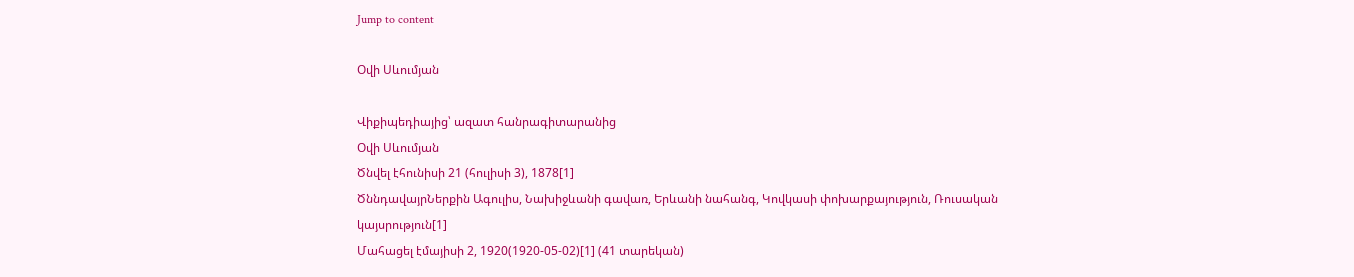Jump to content

Օվի Սևումյան

Վիքիպեդիայից՝ ազատ հանրագիտարանից
Օվի Սևումյան
Ծնվել էհունիսի 21 (հուլիսի 3), 1878[1]
ԾննդավայրՆերքին Ագուլիս, Նախիջևանի գավառ, Երևանի նահանգ, Կովկասի փոխարքայություն, Ռուսական կայսրություն[1]
Մահացել էմայիսի 2, 1920(1920-05-02)[1] (41 տարեկան)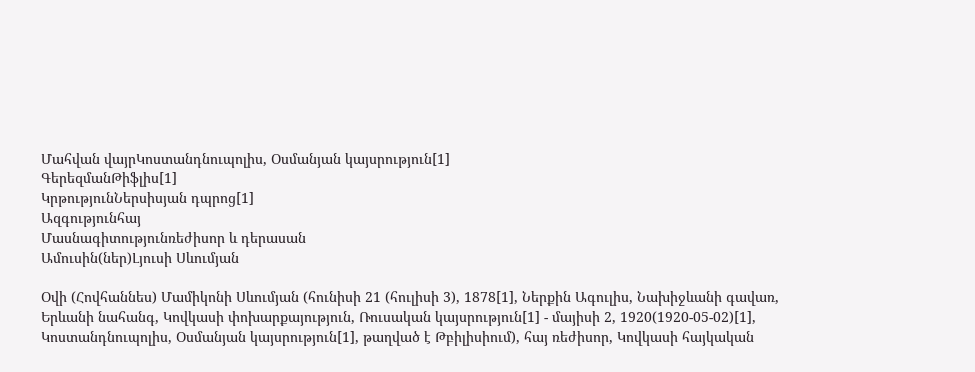Մահվան վայրԿոստանդնուպոլիս, Օսմանյան կայսրություն[1]
ԳերեզմանԹիֆլիս[1]
ԿրթությունՆերսիսյան դպրոց[1]
Ազգությունհայ
Մասնագիտությունռեժիսոր և դերասան
Ամուսին(ներ)Լյուսի Սևումյան

Օվի (Հովհաննես) Մամիկոնի Սևումյան (հունիսի 21 (հուլիսի 3), 1878[1], Ներքին Ագուլիս, Նախիջևանի գավառ, Երևանի նահանգ, Կովկասի փոխարքայություն, Ռուսական կայսրություն[1] - մայիսի 2, 1920(1920-05-02)[1], Կոստանդնուպոլիս, Օսմանյան կայսրություն[1], թաղված է Թբիլիսիում), հայ ռեժիսոր, Կովկասի հայկական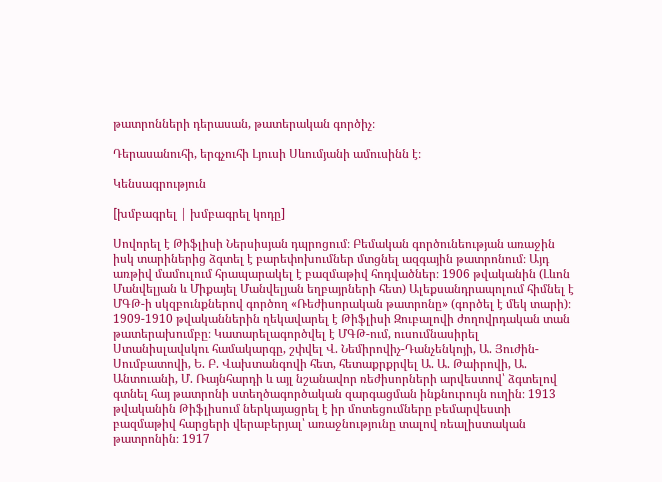թատրոնների դերասան, թատերական գործիչ։

Դերասանուհի, երգչուհի Լյուսի Սևումյանի ամուսինն է։

Կենսագրություն

[խմբագրել | խմբագրել կոդը]

Սովորել է Թիֆլիսի Ներսիսյան դպրոցում։ Բեմական գործունեության առաջին իսկ տարիներից ձգտել է բարեփոխումներ մտցնել ազգային թատրոնում։ Այդ առթիվ մամուլում հրապարակել է բազմաթիվ հոդվածներ։ 1906 թվականին (Լևոն Մանվելյան և Միքայել Մանվելյան եղբայրների հետ) Ալեքսանդրապոլում հիմնել է ՄԳԹ-ի սկզբունքներով գործող «Ռեժիսորական թատրոնը» (գործել է մեկ տարի)։ 1909-1910 թվականներին ղեկավարել է Թիֆլիսի Զուբալովի ժողովրդական տան թատերախումբը։ Կատարելագործվել է ՄԳԹ-ում, ուսումնասիրել Ստանիսլավսկու համակարգը, շփվել Վ. Նեմիրովիչ-Դանչենկոյի, Ա. Յուժին-Սումբատովի, Ե. Բ. Վախտանգովի հետ, հետաքրքրվել Ա. Ա. Թաիրովի, Ա. Անտուանի, Մ. Ռայնհարդի և այլ նշանավոր ռեժիսորների արվեստով՝ ձգտելով գտնել հայ թատրոնի ստեղծագործական զարգացման ինքնուրույն ուղին։ 1913 թվականին Թիֆլիսում ներկայացրել է իր մոտեցումները բեմարվեստի բազմաթիվ հարցերի վերաբերյալ՝ առաջնությունը տալով ռեալիստական թատրոնին։ 1917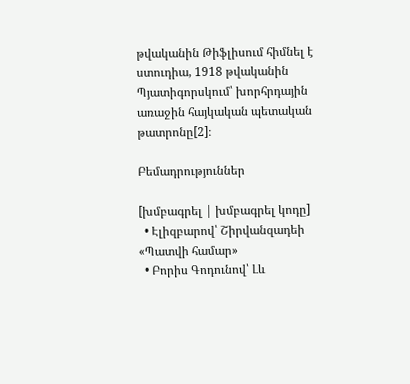թվականին Թիֆլիսում հիմնել է ստուդիա, 1918 թվականին Պյատիգորսկում՝ խորհրդային առաջին հայկական պետական թատրոնը[2]։

Բեմադրություններ

[խմբագրել | խմբագրել կոդը]
  • Էլիզբարով՝ Շիրվանզադեի «Պատվի համար»
  • Բորիս Գոդունով՝ Լև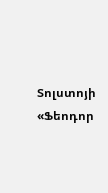Տոլստոյի «Ֆեոդոր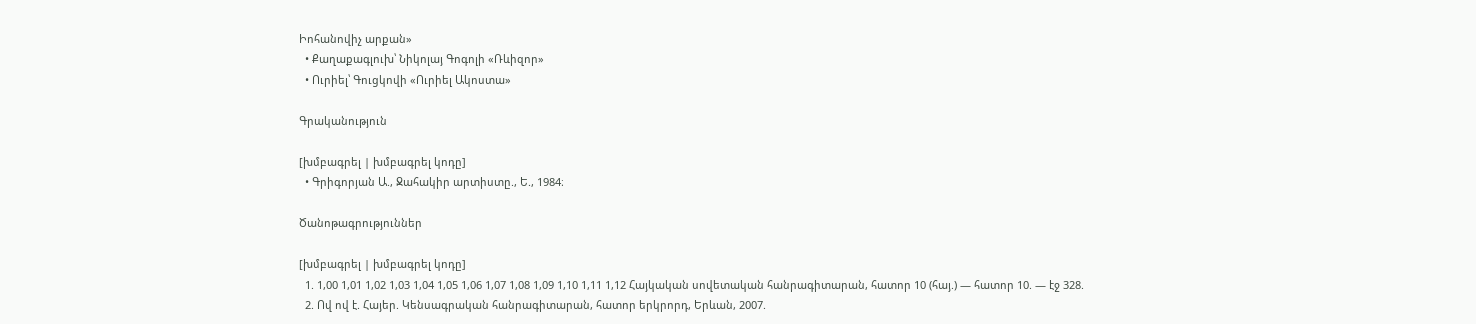Իոհանովիչ արքան»
  • Քաղաքագլուխ՝ Նիկոլայ Գոգոլի «Ռևիզոր»
  • Ուրիել՝ Գուցկովի «Ուրիել Ակոստա»

Գրականություն

[խմբագրել | խմբագրել կոդը]
  • Գրիգորյան Ա., Ջահակիր արտիստը., Ե., 1984։

Ծանոթագրություններ

[խմբագրել | խմբագրել կոդը]
  1. 1,00 1,01 1,02 1,03 1,04 1,05 1,06 1,07 1,08 1,09 1,10 1,11 1,12 Հայկական սովետական հանրագիտարան, հատոր 10 (հայ.) — հատոր 10. — էջ 328.
  2. Ով ով է. Հայեր. Կենսագրական հանրագիտարան, հատոր երկրորդ, Երևան, 2007.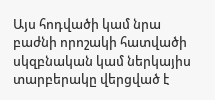Այս հոդվածի կամ նրա բաժնի որոշակի հատվածի սկզբնական կամ ներկայիս տարբերակը վերցված է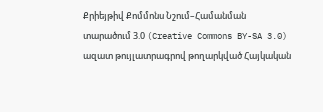Քրիեյթիվ Քոմմոնս Նշում–Համանման տարածում 3.0 (Creative Commons BY-SA 3.0) ազատ թույլատրագրով թողարկված Հայկական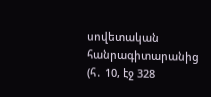սովետական հանրագիտարանից  (հ․ 10, էջ 328